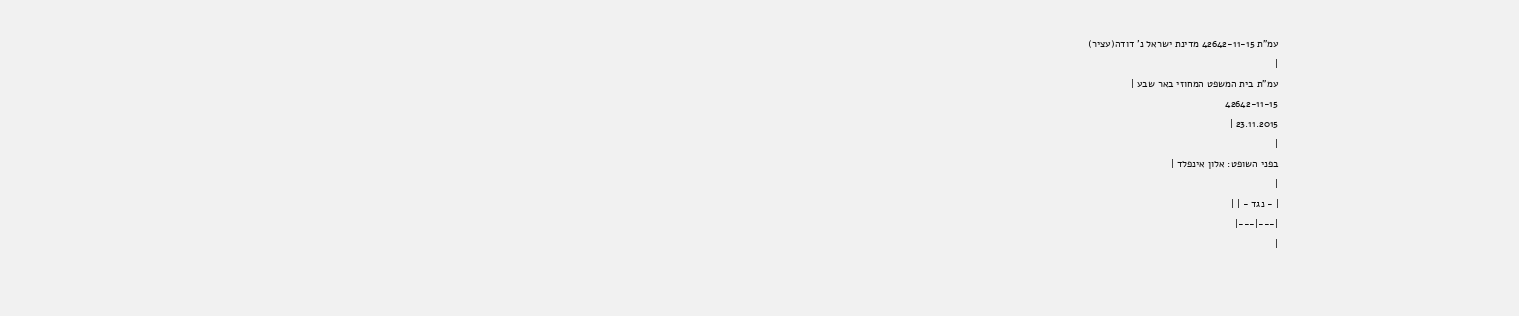עמ"ת 42642-11-15 מדינת ישראל נ' דודה(עציר)
|
עמ"ת בית המשפט המחוזי באר שבע |
42642-11-15
23.11.2015 |
|
בפני השופט: אלון אינפלד |
|
| - נגד - | |
|---|---|
|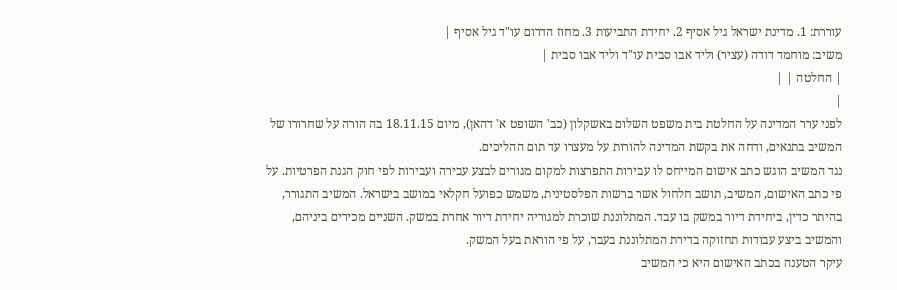עוררת: 1. מדינת ישראל גיל אסיף 2. יחידת התביעות 3. מחוז הדרום עו"ד גיל אסיף |
משיב: מוחמד דודה (עציר) וליד אבו סבית עו"ד וליד אבו סבית |
| החלטה | |
|
לפני ערר המדינה על החלטת בית משפט השלום באשקלון (כב' השופט א' דהאן), מיום 18.11.15 בה הורה על שחרורו של המשיב בתנאים, ודחה את בקשת המדינה להורות על מעצרו עד תום ההליכים.
נגד המשיב הוגש כתב אישום המייחס לו עבירות התפרצות למקום מגורים לבצע עבירה ועבירות לפי חוק הגנת הפרטיות. על פי כתב האישום, המשיב, תושב חלחול אשר ברשות הפלסטינית, משמש כפועל חקלאי במושב בישראל. המשיב התגורר, בהיתר כדין, ביחידת דיור במשק בו עבד. המתלוננת שוכרת למגוריה יחידת דיור אחרת במשק. השניים מכירים ביניהם, והמשיב ביצע עבודות תחזוקה בדירת המתלוננת בעבר, על פי הוראת בעל המשק.
עיקר הטענה בכתב האישום היא כי המשיב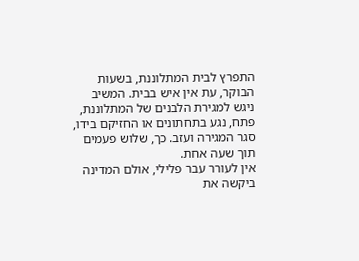התפרץ לבית המתלוננת, בשעות הבוקר, עת אין איש בבית. המשיב ניגש למגירת הלבנים של המתלוננת, פתח, נגע בתחתונים או החזיקם בידו, סגר המגירה ועזב. כך, שלוש פעמים תוך שעה אחת.
אין לעורר עבר פלילי, אולם המדינה ביקשה את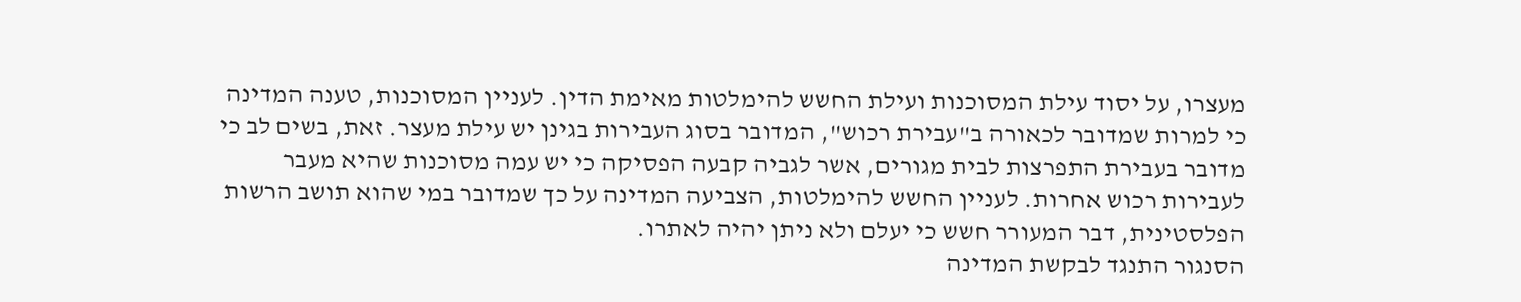מעצרו, על יסוד עילת המסוכנות ועילת החשש להימלטות מאימת הדין. לעניין המסוכנות, טענה המדינה כי למרות שמדובר לכאורה ב"עבירת רכוש", המדובר בסוג העבירות בגינן יש עילת מעצר. זאת, בשים לב כי מדובר בעבירת התפרצות לבית מגורים, אשר לגביה קבעה הפסיקה כי יש עמה מסוכנות שהיא מעבר לעבירות רכוש אחרות. לעניין החשש להימלטות, הצביעה המדינה על כך שמדובר במי שהוא תושב הרשות הפלסטינית, דבר המעורר חשש כי יעלם ולא ניתן יהיה לאתרו.
הסנגור התנגד לבקשת המדינה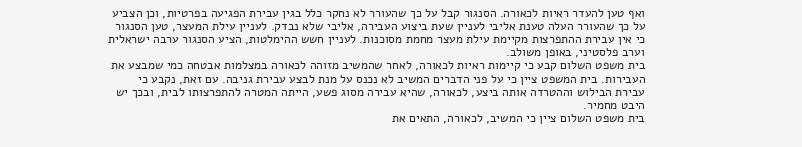ואף טען להעדר ראיות לכאורה. הסנגור קבל על כך שהעורר לא נחקר כלל בגין עבירת הפגיעה בפרטיות, וכן הצביע על כך שהעורר העלה טענת אליבי לעניין שעת ביצוע העבירה, אליבי שלא נבדק. לעניין עילת המעצר, טען הסנגור כי אין עבירת ההתפרצות מקיימת עילת מעצר מחמת מסוכנות. לעניין חשש ההימלטות, הציע הסנגור ערבה ישראלית וערב פלסטיני, באופן משולב.
בית משפט השלום קבע כי קיימות ראיות לכאורה, לאחר שהמשיב מזוהה לכאורה במצלמות אבטחה כמי שמבצע את העבירות. בית המשפט ציין כי על פני הדברים המשיב לא נכנס על מנת לבצע עבירת גניבה. עם זאת, נקבע כי עבירת הבילוש וההטרדה אותה ביצע, לכאורה, שהיא עבירה מסוג פשע, הייתה המטרה להתפרצותו לבית, ובכך יש היבט מחמיר.
בית משפט השלום ציין כי המשיב, לכאורה, התאים את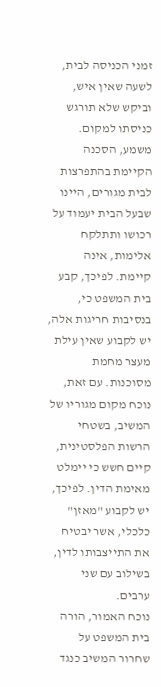זמני הכניסה לבית, לשעה שאין איש, וביקש שלא תורגש כניסתו למקום. משמע, הסכנה הקיימת בהתפרצות לבית מגורים, היינו שבעל הבית יעמוד על רכושו ותתלקח אלימות, אינה קיימת. לפיכך, קבע בית המשפט כי, בנסיבות חריגות אלה, יש לקבוע שאין עילת מעצר מחמת מסוכנות. עם זאת, נוכח מקום מגוריו של המשיב, בשטחי הרשות הפלסטינית, קיים חשש כי יימלט מאימת הדין. לפיכך, יש לקבוע "מאזן" כלכלי, אשר יבטיח את התייצבותו לדין, בשילוב עם שני ערבים.
נוכח האמור, הורה בית המשפט על שחרור המשיב כנגד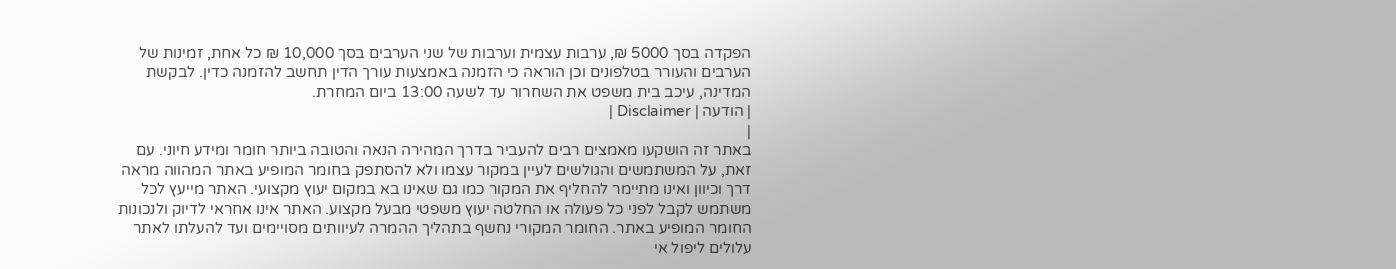הפקדה בסך 5000 ₪, ערבות עצמית וערבות של שני הערבים בסך 10,000 ₪ כל אחת, זמינות של הערבים והעורר בטלפונים וכן הוראה כי הזמנה באמצעות עורך הדין תחשב להזמנה כדין. לבקשת המדינה, עיכב בית משפט את השחרור עד לשעה 13:00 ביום המחרת.
| הודעה | Disclaimer |
|
באתר זה הושקעו מאמצים רבים להעביר בדרך המהירה הנאה והטובה ביותר חומר ומידע חיוני. עם זאת, על המשתמשים והגולשים לעיין במקור עצמו ולא להסתפק בחומר המופיע באתר המהווה מראה דרך וכיוון ואינו מתיימר להחליף את המקור כמו גם שאינו בא במקום יעוץ מקצועי. האתר מייעץ לכל משתמש לקבל לפני כל פעולה או החלטה יעוץ משפטי מבעל מקצוע. האתר אינו אחראי לדיוק ולנכונות החומר המופיע באתר. החומר המקורי נחשף בתהליך ההמרה לעיוותים מסויימים ועד להעלתו לאתר עלולים ליפול אי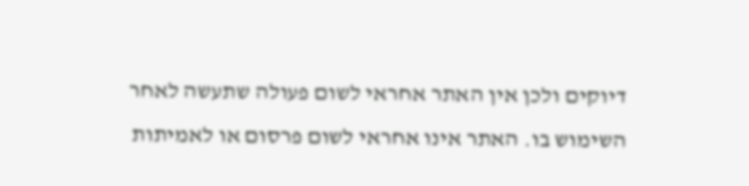דיוקים ולכן אין האתר אחראי לשום פעולה שתעשה לאחר השימוש בו. האתר אינו אחראי לשום פרסום או לאמיתות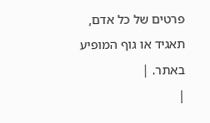פרטים של כל אדם, תאגיד או גוף המופיע באתר. |
|